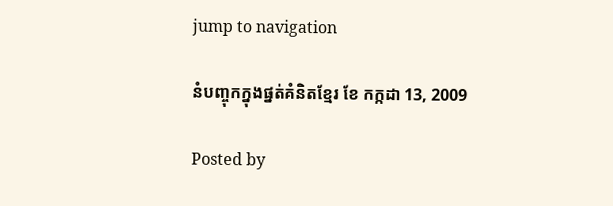jump to navigation

នំបញ្ចុកក្នុងផ្នត់គំនិតខ្មែរ ខែ កក្កដា 13, 2009

Posted by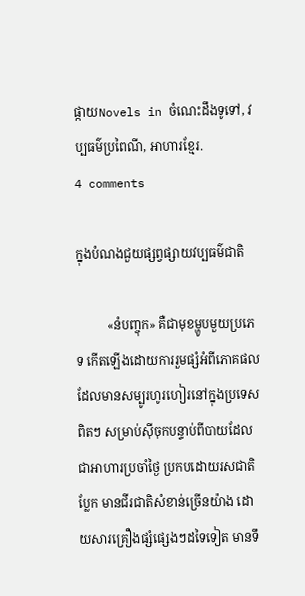ផ្កាយNovels in ចំណេះដឹងទូទៅ, វប្បធម៌ប្រពៃណី, អាហារខ្មែរ.
4 comments

ក្នុងបំណងជួយផ្សព្វផ្សាយវប្បធម៌ជាតិ

          «នំបញ្ចុក» គឺជាមុខម្ហូបមួយប្រភេទ កើតឡើងដោយការរួមផ្សំអំពីភោគផល ដែលមានសម្បូរហូរហៀរនៅក្នុងប្រទេសពិតៗ សម្រាប់ស៊ីចុកបន្ទាប់ពីបាយដែលជាអាហារប្រចាំថ្ងៃ ប្រកបដោយរសជាតិប្លែក មានជីរជាតិសំខាន់ច្រើនយ៉ាង ដោយសារគ្រឿងផ្សំផ្សេងៗដទៃទៀត មានទឹ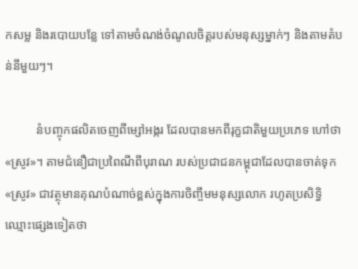កសម្ល និងរបោយបន្លែ ទៅតាមចំណង់ចំណូលចិត្តរបស់មនុស្សម្នាក់ៗ និងតាមតំបន់នីមួយៗ។

          នំបញ្ចុកផលិតចេញពីម្សៅអង្ករ ដែលបានមកពីរុក្ខជាតិមួយប្រភេទ ហៅថា«ស្រូវ»។ តាមជំនឿជាប្រពៃណីពីបុរាណ របស់ប្រជាជនកម្ពុជាដែលបានចាត់ទុក«ស្រូវ» ជាវត្ថុមានគុណបំណាច់ខ្ពស់ក្នុងការចិញ្ចឹមមនុស្សលោក រហូតប្រសិទ្ធិឈ្មោះផ្សេងទៀតថា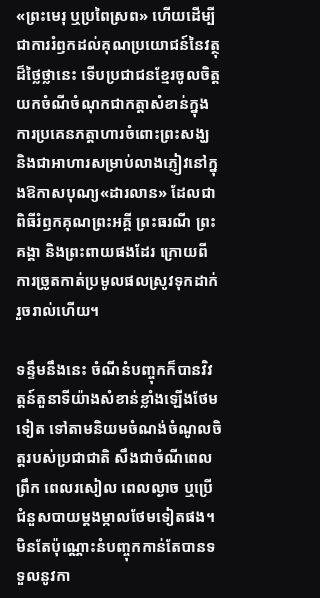«ព្រះមេរុ ឬប្រពៃស្រព» ហើយដើម្បីជាការរំឭកដល់គុណប្រយោជន៍នៃវត្ថុដ៏ថ្លៃថ្លានេះ ទើបប្រជាជនខ្មែរចូលចិត្តយកចំណីចំណុកជាកត្តាសំខាន់ក្នុងការប្រគេនភត្តាហារចំពោះព្រះសង្ឃ និងជាអាហារសម្រាប់លាងភ្ញៀវនៅក្នុងឱកាសបុណ្យ«ដារលាន» ដែលជាពិធីរំឭកគុណព្រះអគ្គី ព្រះធរណី ព្រះគង្គា និងព្រះពាយផងដែរ ក្រោយពីការច្រូតកាត់ប្រមូលផលស្រូវទុកដាក់រួចរាល់ហើយ។

ទន្ទឹមនឹងនេះ ចំណីនំបញ្ចុកក៏បានវិវត្តន៍តួនាទីយ៉ាងសំខាន់ខ្លាំងឡើងថែមទៀត ទៅតាមនិយមចំណង់ចំណូលចិត្តរបស់ប្រជាជាតិ សឹងជាចំណីពេលព្រឹក ពេលរសៀល ពេលល្ងាច ឬប្រើជំនួសបាយម្តងម្កាលថែមទៀតផង។ មិនតែប៉ុណ្ណោះនំបញ្ចុកកាន់តែបានទទួលនូវកា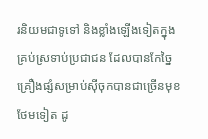រនិយមជាទូទៅ និងខ្លាំងឡើងទៀតក្នុងគ្រប់ស្រទាប់ប្រជាជន ដែលបានកែច្នៃគ្រឿងផ្សំសម្រាប់ស៊ីចុកបានជាច្រើនមុខថែមទៀត ដូ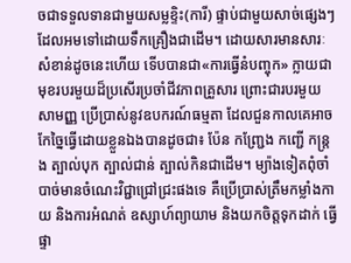ចជាទទួលទានជាមួយសម្លខ្ទិះ(ការី) ផ្ទាប់ជាមួយសាច់ផ្សេងៗដែលអមទៅដោយទឹកគ្រឿងជាដើម។ ដោយសារមានសារៈសំខាន់ដូចនេះហើយ ទើបបានជា«ការធ្វើនំបញ្ចុក» ក្លាយជាមុខរបរមួយដ៏ប្រសើរប្រចាំជីវភាពគ្រួសារ ព្រោះជារបរមួយសាមញ្ញ ប្រើប្រាស់នូវឧបករណ៍ធម្មតា ដែលជួនកាលគេអាចកែច្នៃធ្វើដោយខ្លួនឯងបានដូចជា៖ ប៉ែន កញ្ជ្រែង កញ្ជើ កន្ត្រង ត្បាល់បុក ត្បាល់ជាន់ ត្បាល់កិនជាដើម។ ម្យ៉ាងទៀតពុំចាំបាច់មានចំណេះវិជ្ជាជ្រៅជ្រះផងទេ គឺប្រើប្រាស់ត្រឹមកម្លាំងកាយ និងការអំណត់ ឧស្សាហ៍ព្យាយាម និងយកចិត្តទុកដាក់ ធ្វើផ្ទា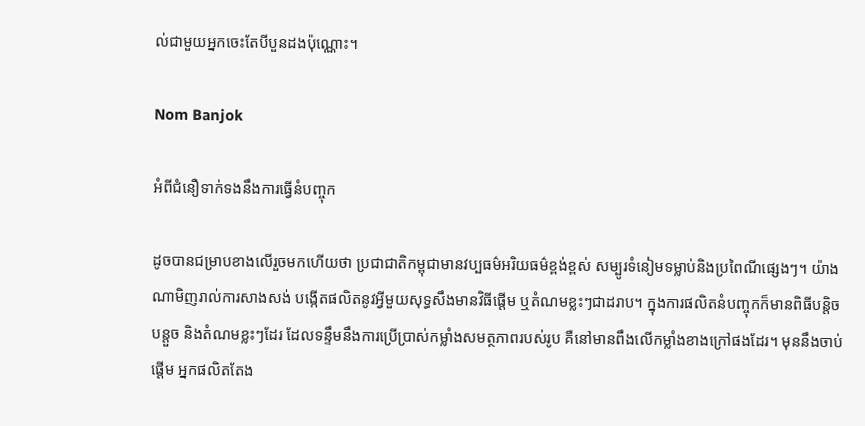ល់ជាមួយអ្នកចេះតែបីបួនដងប៉ុណ្ណោះ។

Nom Banjok

អំពីជំនឿទាក់ទងនឹងការធ្វើនំបញ្ចុក

ដូចបានជម្រាបខាងលើរួចមកហើយថា ប្រជាជាតិកម្ពុជាមានវប្បធម៌អរិយធម៌ខ្ពង់ខ្ពស់ សម្បូរទំនៀមទម្លាប់និងប្រពៃណីផ្សេងៗ។ យ៉ាងណាមិញរាល់ការសាងសង់ បង្កើតផលិតនូវអ្វីមួយសុទ្ធសឹងមានវិធីផ្តើម ឬតំណមខ្លះៗជាដរាប។ ក្នុងការផលិតនំបញ្ចុកក៏មានពិធីបន្តិចបន្តួច និងតំណមខ្លះៗដែរ ដែលទន្ទឹមនឹងការប្រើប្រាស់កម្លាំងសមត្ថភាពរបស់រូប គឺនៅមានពឹងលើកម្លាំងខាងក្រៅផងដែរ។ មុននឹងចាប់ផ្តើម អ្នកផលិតតែង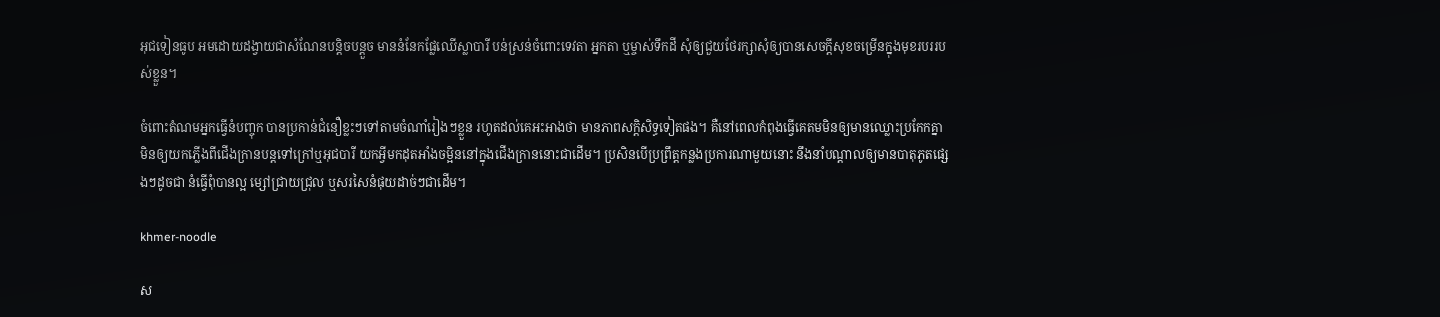អុជទៀនធូប អមដោយដង្វាយជាសំណែនបន្តិចបន្តួច មាននំនែកផ្លែឈើស្លាបារី បន់ស្រន់ចំពោះទេវតា អ្នកតា ឬម្ចាស់ទឹកដី សុំឲ្យជួយថែរក្សាសុំឲ្យបានសេចក្តីសុខចម្រើនក្នុងមុខរបររបស់ខ្លួន។

ចំពោះតំណមអ្នកធ្វើនំបញ្ចុក បានប្រកាន់ជំនឿខ្លះៗទៅតាមចំណាំរៀងៗខ្លួន រហូតដល់គេអះអាងថា មានភាពសក្តិសិទ្ធទៀតផង។ គឺនៅពេលកំពុងធ្វើគេតមមិនឲ្យមានឈ្លោះប្រកែកគ្នា មិនឲ្យយកភ្លើងពីជើងក្រានបន្តទៅក្រៅឬអុជបារី យកអ្វីមកដុតអាំងចម្អិននៅក្នុងជើងក្រាននោះជាដើម។ ប្រសិនបើប្រព្រឹត្តកន្លងប្រការណាមួយនោះ នឹងនាំបណ្តាលឲ្យមានបាតុភូតផ្សេងៗដូចជា នំធ្វើពុំបានល្អ ម្សៅជ្រាយជ្រុល ឬសរសៃនំផុយដាច់ៗជាដើម។

khmer-noodle

ស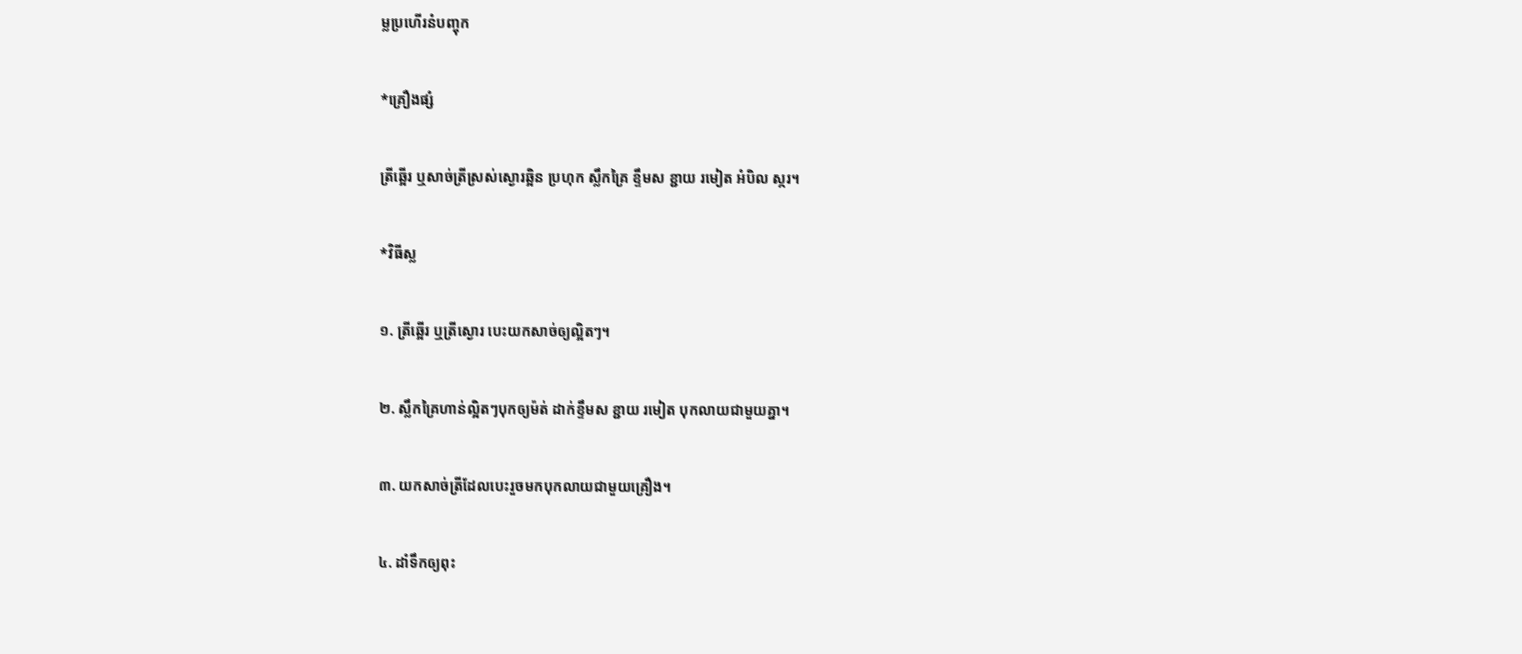ម្លប្រហើរនំបញ្ចុក

*គ្រឿងផ្សំ

ត្រីឆ្អើរ ឬសាច់ត្រីស្រស់ស្ងោរឆ្អិន ប្រហុក ស្លឹកគ្រៃ ខ្ទឹមស ខ្ជាយ រមៀត អំបិល ស្ករ។

*វិធីស្ល

១. ត្រីឆ្អើរ ឬត្រីស្ងោរ បេះយកសាច់ឲ្យល្អិតៗ។

២. ស្លឹកគ្រៃហាន់ល្អិតៗបុកឲ្យម៉ត់ ដាក់ខ្ទឹមស ខ្ជាយ រមៀត បុកលាយជាមួយគ្នា។

៣. យកសាច់ត្រីដែលបេះរួចមកបុកលាយជាមួយគ្រឿង។

៤. ដាំទឹកឲ្យពុះ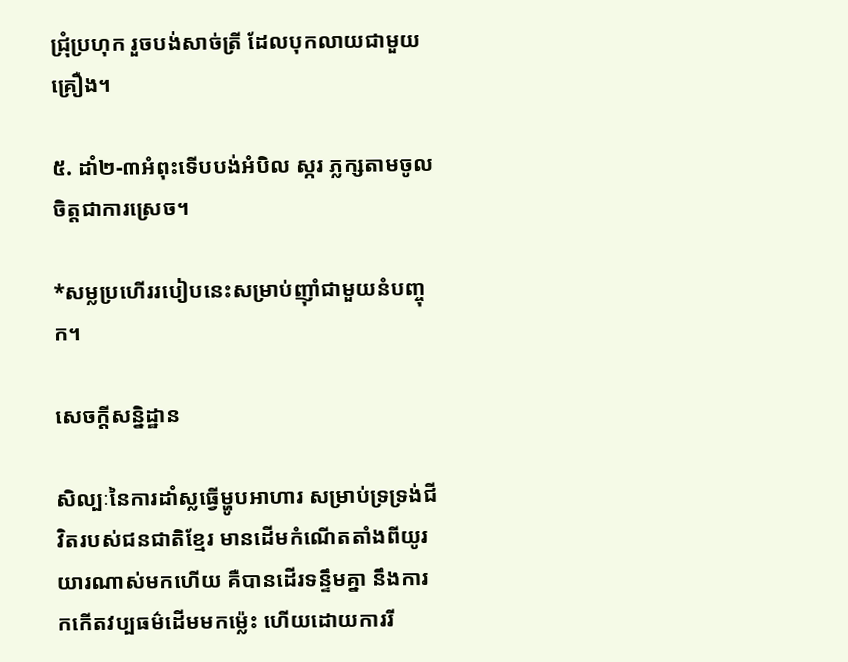ជ្រុំប្រហុក រួចបង់សាច់ត្រី ដែលបុកលាយជាមួយគ្រឿង។

៥. ដាំ២-៣អំពុះទើបបង់អំបិល ស្ករ ភ្លក្សតាមចូលចិត្តជាការស្រេច។

*សម្លប្រហើររបៀបនេះសម្រាប់ញ៉ាំជាមួយនំបញ្ចុក។

សេចក្តីសន្និដ្ឋាន

សិល្បៈនៃការដាំស្លធ្វើម្ហូបអាហារ សម្រាប់ទ្រទ្រង់ជីវិតរបស់ជនជាតិខ្មែរ មានដើមកំណើតតាំងពីយូរយារណាស់មកហើយ គឺបានដើរទន្ទឹមគ្នា នឹងការកកើតវប្បធម៌ដើមមកម្ល៉េះ ហើយដោយការរី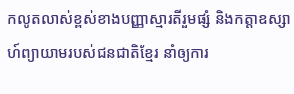កលូតលាស់ខ្ពស់ខាងបញ្ញាស្មារតីរួមផ្សំ និងកត្តាឧស្សាហ៍ព្យាយាមរបស់ជនជាតិខ្មែរ នាំឲ្យការ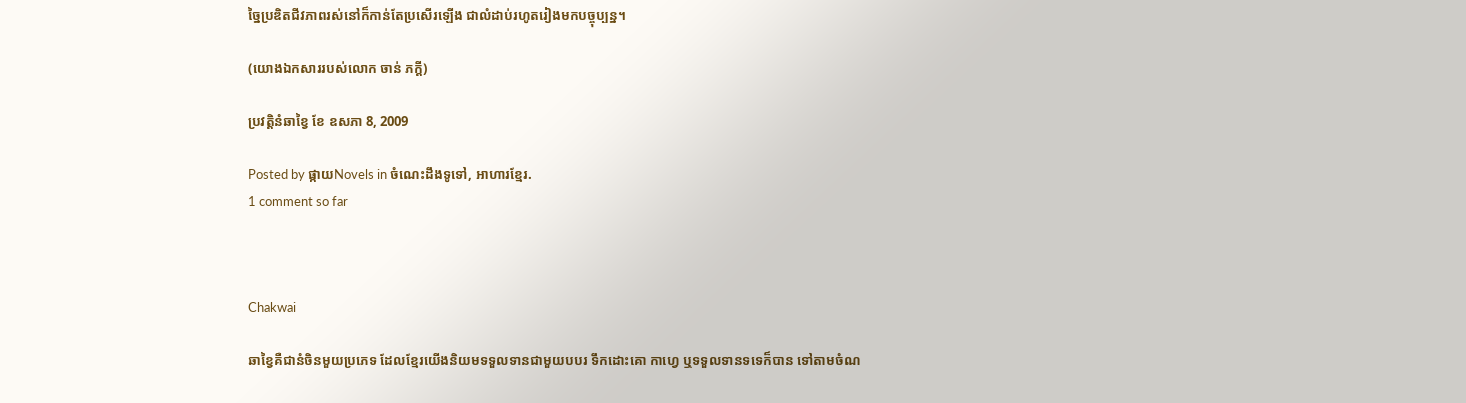ច្នៃប្រឌិតជីវភាពរស់នៅក៏កាន់តែប្រសើរឡើង ជាលំដាប់រហូតរៀងមកបច្ចុប្បន្ន។

(យោងឯកសាររបស់លោក ចាន់ ភក្តី)

ប្រវត្តិនំឆាខ្វៃ ខែ ឧសភា 8, 2009

Posted by ផ្កាយNovels in ចំណេះដឹងទូទៅ, អាហារខ្មែរ.
1 comment so far



Chakwai

ឆាខ្វៃគឺជានំចិនមួយប្រភេទ ដែលខ្មែរយើងនិយមទទួលទានជាមួយបបរ ទឹកដោះគោ កាហ្វេ ឬទទួលទានទទេក៏បាន ទៅតាមចំណ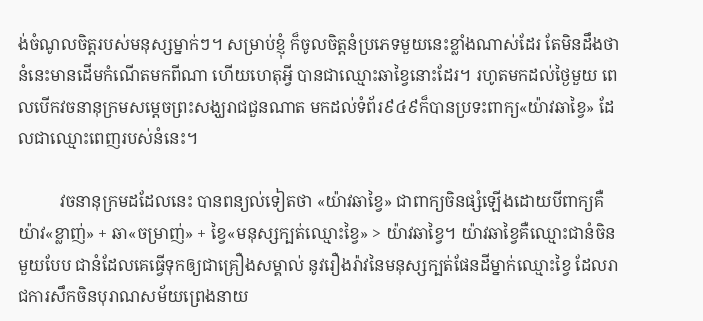ង់ចំណូលចិត្តរបស់មនុស្សម្នាក់ៗ។ សម្រាប់ខ្ញុំ ក៏ចូលចិត្តនំប្រភេទមួយនេះខ្លាំងណាស់ដែរ តែមិនដឹងថានំនេះមានដើមកំណើតមកពីណា ហើយហេតុអ្វី បានជាឈ្មោះឆាខ្វៃនោះដែរ។ រហូតមកដល់ថ្ងៃមួយ ពេលបើកវចនានុក្រមសម្តេចព្រះសង្ឃរាជជួនណាត មកដល់ទំព័រ៩៤៩ក៏បានប្រទះពាក្យ«យ៉ាវឆាខ្វៃ» ដែលជាឈ្មោះពេញរបស់នំនេះ។

          វចនានុក្រមដដែលនេះ បានពន្យល់ទៀតថា «យ៉ាវឆាខ្វៃ» ជាពាក្យចិនផ្សំឡើងដោយបីពាក្យគឺ យ៉ាវ«ខ្លាញ់» + ឆា«ចម្រាញ់» + ខ្វៃ«មនុស្សក្បត់ឈ្មោះខ្វៃ» > យ៉ាវឆាខ្វៃ។ យ៉ាវឆាខ្វៃគឺឈ្មោះជានំចិនមួយបែប ជានំដែលគេធ្វើទុកឲ្យជាគ្រឿងសម្គាល់ នូវរឿងរ៉ាវនៃមនុស្សក្បត់ផែនដីម្នាក់ឈ្មោះខ្វៃ ដែលរាជការសឹកចិនបុរាណសម័យព្រេងនាយ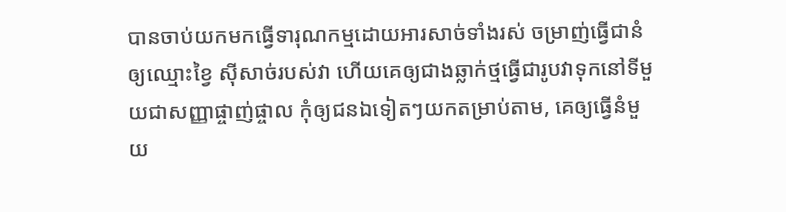បានចាប់យកមកធ្វើទារុណកម្មដោយអារសាច់ទាំងរស់ ចម្រាញ់ធ្វើជានំឲ្យឈ្មោះខ្វៃ ស៊ីសាច់របស់វា ហើយគេឲ្យជាងឆ្លាក់ថ្មធ្វើជារូបវាទុកនៅទីមួយជាសញ្ញាផ្ចាញ់ផ្ចាល កុំឲ្យជនឯទៀតៗយកតម្រាប់តាម, គេឲ្យធ្វើនំមួយ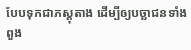បែបទុកជាភស្តុតាង ដើម្បីឲ្យបច្ឆាជនទាំងពួង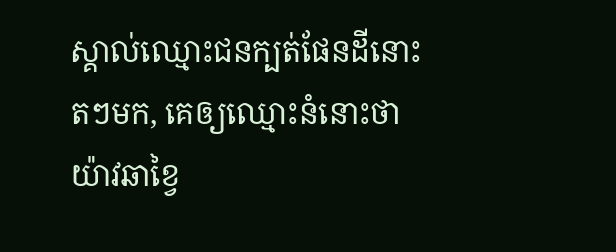ស្គាល់ឈ្មោះជនក្បត់ផែនដីនោះតៗមក, គេឲ្យឈ្មោះនំនោះថា យ៉ាវឆាខ្វៃ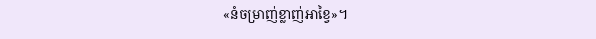«នំចម្រាញ់ខ្លាញ់អាខ្វៃ»។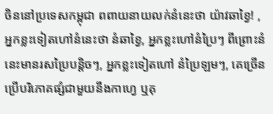ចិននៅប្រទេសកម្ពុជា ពពាយនាយលក់នំនេះថា យ៉ាវឆាខ្វៃ! , អ្នកខ្លះទៀតហៅនំនេះថា នំឆាខ្វៃ, អ្នកខ្លះហៅនំប្រៃៗ ពីព្រោះនំនេះមានរសប្រៃបន្តិចៗ, អ្នកខ្លះទៀតហៅ នំប្រៃឡមៗ, គេច្រើនប្រើបរិភោគផ្សំជាមួយនឹងកាហ្វេ ឬគុ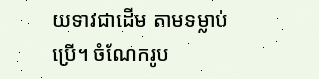យទាវជាដើម តាមទម្លាប់ប្រើ។ ចំណែករូប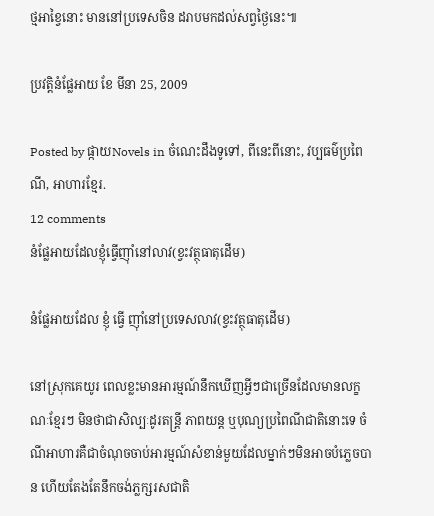ថ្មអាខ្វៃនោះ មាននៅប្រទេសចិន ដរាបមកដល់សព្វថ្ងៃនេះ៕

ប្រវត្តិនំផ្លែអាយ ខែ មីនា 25, 2009

Posted by ផ្កាយNovels in ចំណេះដឹងទូទៅ, ពីនេះពីនោះ, វប្បធម៌ប្រពៃណី, អាហារខ្មែរ.
12 comments
នំផ្លែអាយដែលខ្ញុំធ្វើញ៉ាំនៅលាវ(ខ្វះវត្ថុធាតុដើម)

នំផ្លែអាយដែល ខ្ញុំ ធ្វើ ញ៉ាំនៅប្រទេសលាវ(ខ្វះវត្ថុធាតុដើម)

នៅស្រុកគេយូរ ពេលខ្លះមានអារម្មណ៍នឹកឃើញអ្វីៗជាច្រើនដែលមានលក្ខណៈខ្មែរៗ មិនថាជាសិល្បៈដូរតន្ត្រី ភាពយន្ត ឬបុណ្យប្រពៃណីជាតិនោះទេ ចំណីអាហារគឺជាចំណុចចាប់អារម្មណ៍សំខាន់មួយដែលម្នាក់ៗមិនអាចបំភ្លេចបាន ហើយតែងតែនឹកចង់ភ្លក្សរសជាតិ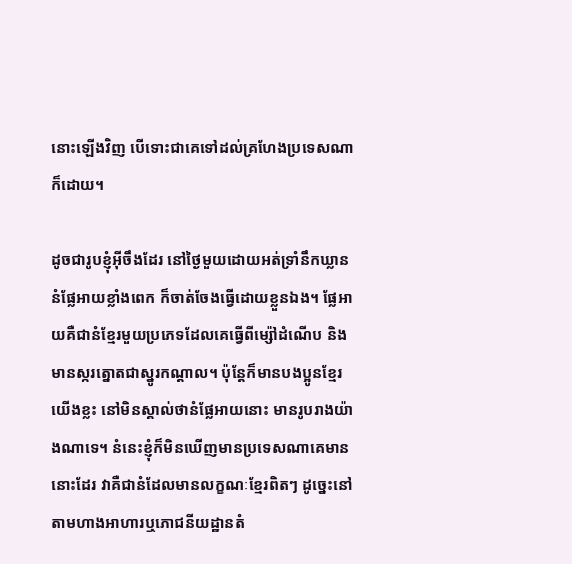នោះឡើងវិញ បើទោះជាគេទៅដល់គ្រហែងប្រទេសណាក៏ដោយ។

ដូចជារូបខ្ញុំអ៊ីចឹងដែរ នៅថ្ងៃមួយដោយអត់ទ្រាំនឹកឃ្លាននំផ្លែអាយខ្លាំងពេក ក៏ចាត់ចែងធ្វើដោយខ្លួនឯង។ ផ្លែអាយគឺជានំខ្មែរមួយប្រភេទដែលគេធ្វើពីម្ស៉ៅដំណើប និងមានស្ករត្នោតជាស្នូរកណ្តាល។ ប៉ុន្តែក៏មានបងប្អូនខ្មែរយើងខ្លះ នៅមិនស្គាល់ថានំផ្លែអាយនោះ មានរូបរាងយ៉ាងណាទេ។ នំនេះខ្ញុំក៏មិនឃើញមានប្រទេសណាគេមាននោះដែរ វាគឺជានំដែលមានលក្ខណៈខ្មែរពិតៗ ដូច្នេះនៅតាមហាងអាហារឬភោជនីយដ្ឋានតំ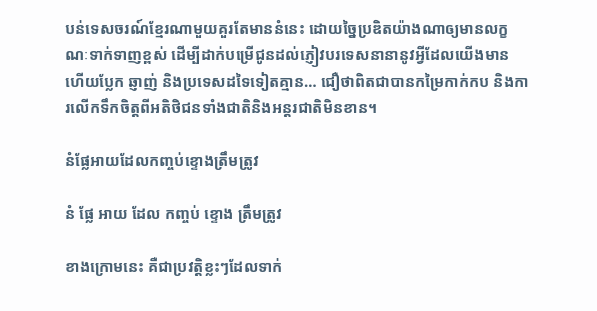បន់ទេសចរណ៍ខ្មែរណាមួយគួរតែមាននំនេះ ដោយច្នៃប្រឌិតយ៉ាងណាឲ្យមានលក្ខណៈទាក់ទាញខ្ពស់ ដើម្បីដាក់បម្រើជូនដល់ភ្ញៀវបរទេសនានានូវអ្វីដែលយើងមាន ហើយប្លែក ឆ្ញាញ់ និងប្រទេសដទៃទៀតគ្មាន… ជឿថាពិតជាបានកម្រៃកាក់កប និងការលើកទឹកចិត្តពីអតិថិជនទាំងជាតិនិងអន្តរជាតិមិនខាន។

នំផ្លែអាយដែលកញ្ចប់ខ្ទោងត្រឹមត្រូវ

នំ ផ្លែ អាយ ដែល កញ្ចប់ ខ្ទោង ត្រឹមត្រូវ

ខាងក្រោមនេះ គឺជាប្រវត្តិខ្លះៗដែលទាក់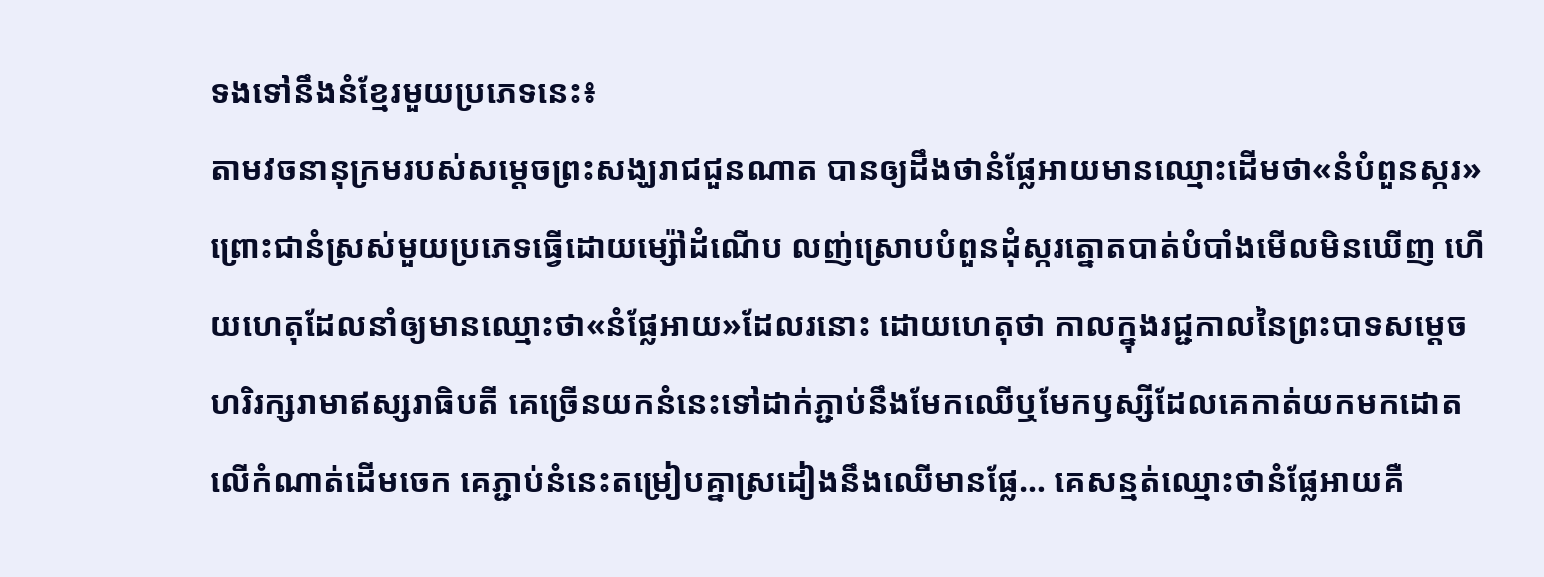ទងទៅនឹងនំខ្មែរមួយប្រភេទនេះ៖
តាមវចនានុក្រមរបស់សម្តេចព្រះសង្ឃរាជជួនណាត បានឲ្យដឹងថានំផ្លែអាយមានឈ្មោះដើមថា«នំបំពួនស្ករ» ព្រោះជានំស្រស់មួយប្រភេទធ្វើដោយម្ស៉ៅដំណើប លញ់ស្រោបបំពួនដុំស្ករត្នោតបាត់បំបាំងមើលមិនឃើញ ហើយហេតុដែលនាំឲ្យមានឈ្មោះថា«នំផ្លែអាយ»ដែលរនោះ ដោយហេតុថា កាលក្នុងរជ្ជកាលនៃព្រះបាទសម្តេចហរិរក្សរាមាឥស្សរាធិបតី គេច្រើនយកនំនេះទៅដាក់ភ្ជាប់នឹងមែកឈើឬមែកឫស្សីដែលគេកាត់យកមកដោតលើកំណាត់ដើមចេក គេភ្ជាប់នំនេះតម្រៀបគ្នាស្រដៀងនឹងឈើមានផ្លែ… គេសន្មត់ឈ្មោះថានំផ្លែអាយគឺ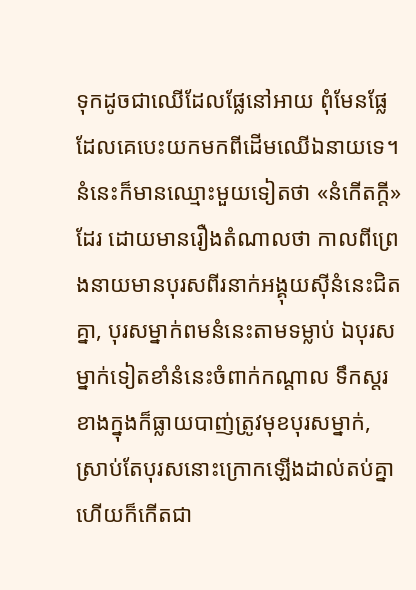ទុកដូចជាឈើដែលផ្លែនៅអាយ ពុំមែនផ្លែដែលគេបេះយកមកពីដើមឈើឯនាយទេ។
នំនេះក៏មានឈ្មោះមួយទៀតថា «នំកើតក្តី»ដែរ ដោយមានរឿងតំណាលថា កាលពីព្រេងនាយមានបុរសពីរនាក់អង្គុយស៊ីនំនេះជិតគ្នា, បុរសម្នាក់ពមនំនេះតាមទម្លាប់ ឯបុរសម្នាក់ទៀតខាំនំនេះចំពាក់កណ្តាល ទឹកស្តរខាងក្នុងក៏ធ្លាយបាញ់ត្រូវមុខបុរសម្នាក់, ស្រាប់តែបុរសនោះក្រោកឡើងដាល់តប់គ្នា ហើយក៏កើតជា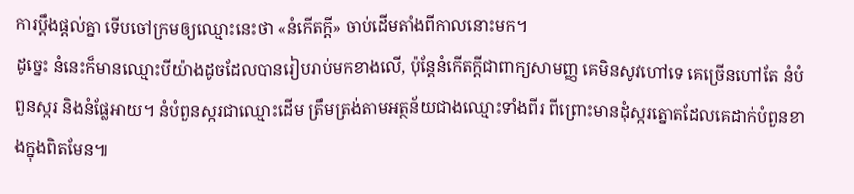ការប្តឹងផ្តល់គ្នា ទើបចៅក្រមឲ្យឈ្មោះនេះថា «នំកើតក្តី» ចាប់ដើមតាំងពីកាលនោះមក។
ដូច្នេះ នំនេះក៏មានឈ្មោះបីយ៉ាងដូចដែលបានរៀបរាប់មកខាងលើ, ប៉ុន្តែនំកើតក្តីជាពាក្យសាមញ្ញ គេមិនសូវហៅទេ គេច្រើនហៅតែ នំបំពួនស្ករ និងនំផ្លែអាយ។ នំបំពួនស្ករជាឈ្មោះដើម ត្រឹមត្រង់តាមអត្ថន័យជាងឈ្មោះទាំងពីរ ពីព្រោះមានដុំស្ករត្នោតដែលគេដាក់បំពួនខាងក្នុងពិតមែន៕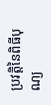ប្រវត្តិនៃពិធីបុណ្យ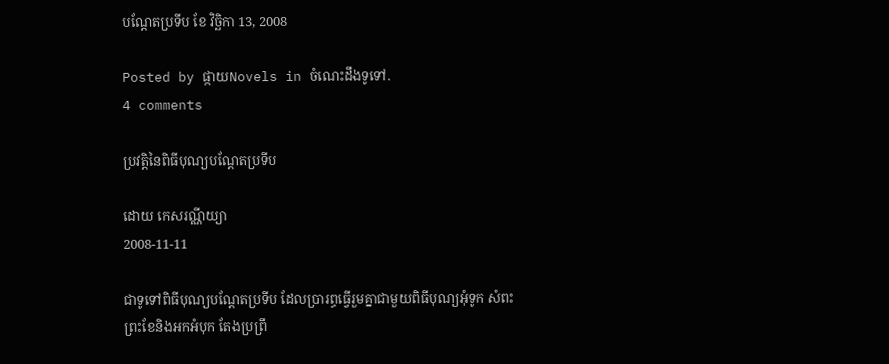បណ្តែតប្រទីប ខែ វិច្ឆិកា 13, 2008

Posted by ផ្កាយNovels in ចំណេះដឹងទូទៅ.
4 comments

ប្រវត្តិនៃពិធីបុណ្យបណ្ដែតប្រទីប

ដោយ កេសរណ្ណីយ្យា
2008-11-11

ជាទូទៅពិធីបុណ្យបណ្តែតប្រទីប ដែលប្រារព្ធធ្វើរួមគ្នាជាមួយពិធីបុណ្យអុំទូក សំពះព្រះខែនិងអកអំបុក តែងប្រព្រឹ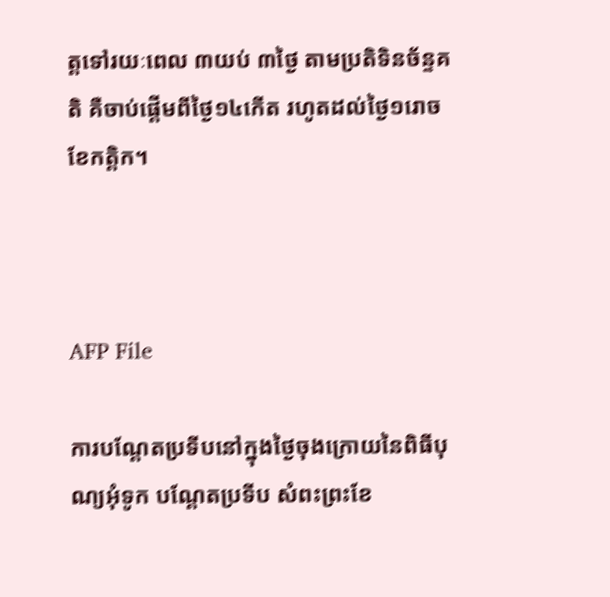ត្តទៅរយៈពេល ៣យប់ ៣ថ្ងៃ តាមប្រតិទិនច័ន្ទគតិ គឺចាប់ផ្តើមពីថ្ងៃ១៤កើត រហូតដល់ថ្ងៃ១រោច ខែកត្តិក។



AFP File

ការបណ្ដែតប្រទីបនៅក្នុងថ្ងៃចុងក្រោយនៃពិធីបុណ្យអុំទូក បណ្ដែតប្រទីប សំពះព្រះខែ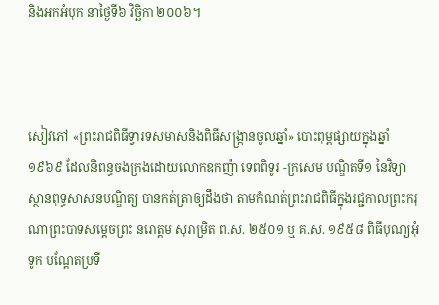និងអកអំបុក នាថ្ងៃទី៦ វិច្ឆិកា ២០០៦។



សៀវភៅ «ព្រះរាជពិធីទ្វារទសមាសនិងពិធីសង្ក្រានចូលឆ្នាំ» បោះពុម្ពផ្សាយក្នុងឆ្នាំ១៩៦៩ ដែលនិពន្ធចងក្រងដោយលោកឧកញ៉ា ទេពពិទូរ -ក្រសេម បណ្ឌិតទី១ នៃវិទ្យាស្ថានពុទ្ធសាសនបណ្ឌិត្យ បានកត់ត្រាឲ្យដឹងថា តាមកំណត់ព្រះរាជពិធីក្នុងរជ្ជកាលព្រះករុណាព្រះបាទសម្តេចព្រះ នរោត្តម សុរាម្រិត ព.ស. ២៥០១ ឬ គ.ស. ១៩៥៨ ពិធីបុណ្យអុំទូក បណ្តែតប្រទី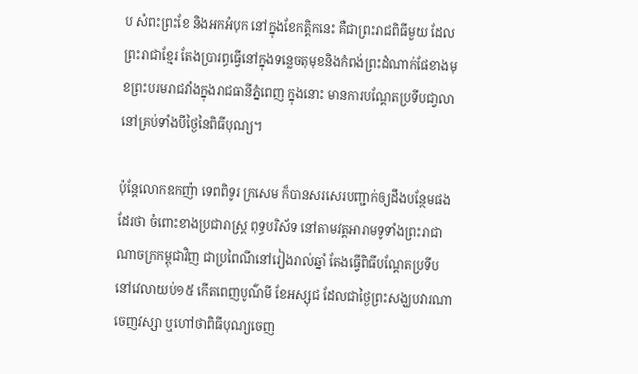ប សំពះព្រះខែ និងអកអំបុក នៅក្នុងខែកត្តិកនេះ គឺជាព្រះរាជពិធីមួយ ដែលព្រះរាជាខ្មែរ តែងប្រារព្ធធ្វើនៅក្នុងទន្លេចតុមុខនិងកំពង់ព្រះដំណាក់ផែខាងមុខព្រះបរមរាជវាំងក្នុងរាជធានីភ្នំពេញ ក្នុងនោះ មានការបណ្តែតប្រទីបជា្វលា នៅគ្រប់ទាំងបីថ្ងៃនៃពិធីបុណ្យ។

ប៉ុន្តែលោកឧកញ៉ា ទេពពិទូរ ក្រសេម ក៏បានសរសេរបញ្ជាក់ឲ្យដឹងបន្ថែមផងដែរថា ចំពោះខាងប្រជារាស្ត្រ ពុទ្ធបរិស័ទ នៅតាមវត្តអារាមទូទាំងព្រះរាជាណាចក្រកម្ពុជាវិញ ជាប្រពៃណីនៅរៀងរាល់ឆ្នាំ តែងធ្វើពិធីបណ្តែតប្រទីបនៅវេលាយប់១៥ កើតពេញបូណ៌មី ខែអស្សុជ ដែលជាថ្ងៃព្រះសង្ឃបវារណាចេញវស្សា ឬហៅថាពិធីបុណ្យចេញ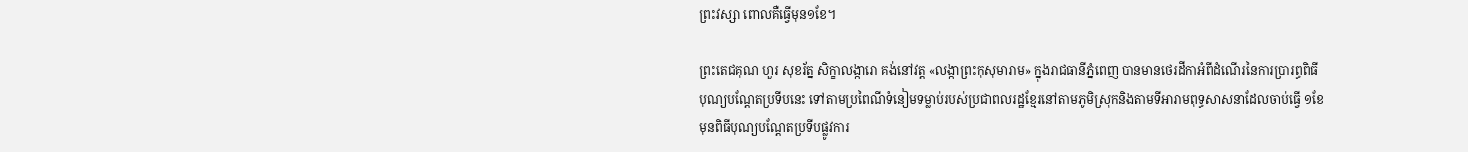ព្រះវស្សា ពោលគឺធ្វើមុន១ខែ។

ព្រះតេជគុណ ហួរ សុខរ័ត្ន សិក្ខាលង្ការោ គង់នៅវត្ត «លង្កាព្រះកុសុមារាម» ក្នុងរាជធានីភ្នំពេញ បានមានថេរដីកាអំពីដំណើរនៃការប្រារព្ធពិធីបុណ្យបណ្តែតប្រទីបនេះ ទៅតាមប្រពៃណីទំនៀមទម្លាប់របស់ប្រជាពលរដ្ឋខ្មែរនៅតាមភូមិស្រុកនិងតាមទីអារាមពុទ្ធសាសនាដែលចាប់ធ្វើ ១ខែ មុនពិធីបុណ្យបណ្ដែតប្រទីបផ្លូវការ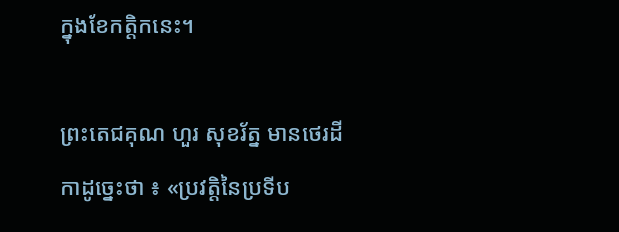ក្នុងខែកត្តិកនេះ។

ព្រះតេជគុណ ហួរ សុខរ័ត្ន មានថេរដីកាដូច្នេះថា ៖ «ប្រវត្តិនៃប្រទីប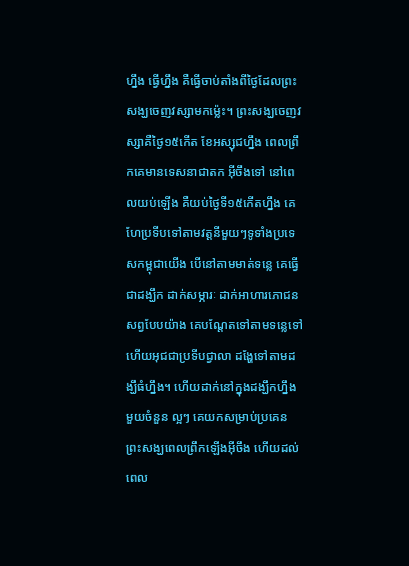ហ្នឹង ធ្វើហ្នឹង គឺធ្វើចាប់តាំងពីថ្ងៃដែលព្រះសង្ឃចេញវស្សាមកម្ល៉េះ។ ព្រះសង្ឃចេញវស្សាគឺថ្ងៃ១៥កើត ខែអស្សុជហ្នឹង ពេលព្រឹកគេមានទេសនាជាតក អ៊ីចឹងទៅ នៅពេលយប់ឡើង គឺយប់ថ្ងៃទី១៥កើតហ្នឹង គេហែប្រទីបទៅតាមវត្តនីមួយៗទូទាំងប្រទេសកម្ពុជាយើង បើនៅតាមមាត់ទន្លេ គេធ្វើជាដង្ឃឹក ដាក់សម្ភារៈ ដាក់អាហារភោជនសព្វបែបយ៉ាង គេបណ្ដែតទៅតាមទន្លេទៅ ហើយអុជជាប្រទីបជ្វាលា ដង្ហែទៅតាមដង្ឃឹធំហ្នឹង។ ហើយដាក់នៅក្នុងដង្ឃឹកហ្នឹង មួយចំនួន ល្អៗ គេយកសម្រាប់ប្រគេនព្រះសង្ឃពេលព្រឹកឡើងអ៊ីចឹង ហើយដល់ពេល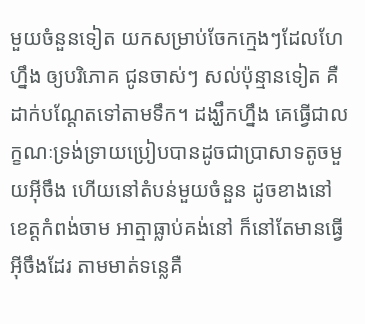មួយចំនួនទៀត យកសម្រាប់ចែកក្មេងៗដែលហែហ្នឹង ឲ្យបរិភោគ ជូនចាស់ៗ សល់ប៉ុន្មានទៀត គឺដាក់បណ្ដែតទៅតាមទឹក។ ដង្ឃឹកហ្នឹង គេធ្វើជាលក្ខណៈទ្រង់ទ្រាយប្រៀបបានដូចជាប្រាសាទតូចមួយអ៊ីចឹង ហើយនៅតំបន់មួយចំនួន ដូចខាងនៅខេត្តកំពង់ចាម អាត្មាធ្លាប់គង់នៅ ក៏នៅតែមានធ្វើអ៊ីចឹងដែរ តាមមាត់ទន្លេគឺ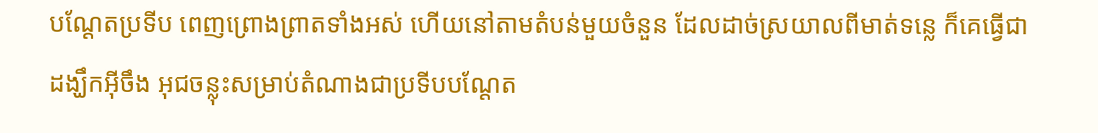បណ្ដែតប្រទីប ពេញព្រោងព្រាតទាំងអស់ ហើយនៅតាមតំបន់មួយចំនួន ដែលដាច់ស្រយាលពីមាត់ទន្លេ ក៏គេធ្វើជាដង្ឃឹកអ៊ីចឹង អុជចន្លុះសម្រាប់តំណាងជាប្រទីបបណ្ដែត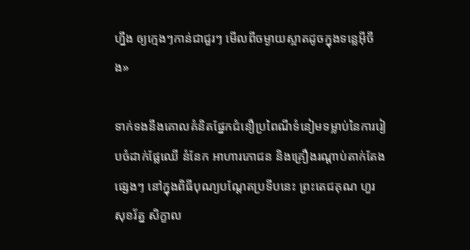ហ្នឹង ឲ្យក្មេងៗកាន់ជាជួរៗ មើលពីចម្ងាយស្អាតដូចក្នុងទន្លេអ៊ីចឹង»

ទាក់ទងនឹងគោលគំនិតផ្នែកជំនឿប្រពៃណីទំនៀមទម្លាប់នៃការរៀបចំដាក់ផ្លែឈើ នំនែក អាហារភោជន និងគ្រឿងរណ្តាប់តាក់តែងផ្សេងៗ នៅក្នុងពិធីបុណ្យបណ្តែតប្រទីបនេះ ព្រះតេជគុណ ហួរ សុខរ័ត្ន សិក្ខាល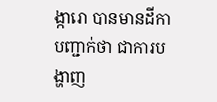ង្ការោ បានមានដីកាបញ្ជាក់ថា ជាការបង្ហាញ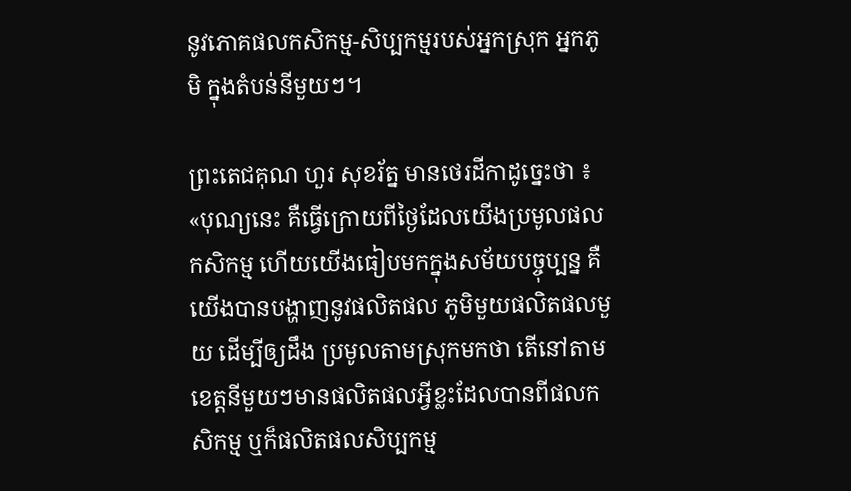នូវភោគផលកសិកម្ម-សិប្បកម្មរបស់អ្នកស្រុក អ្នកភូមិ ក្នុងតំបន់នីមួយៗ។

ព្រះតេជគុណ ហួរ សុខរ័ត្ន មានថេរដីកាដូច្នេះថា ៖ «បុណ្យនេះ គឺធ្វើក្រោយពីថ្ងៃដែលយើងប្រមូលផលកសិកម្ម ហើយយើងធៀបមកក្នុងសម័យបច្ចុប្បន្ន គឺយើងបានបង្ហាញនូវផលិតផល ភូមិមួយផលិតផលមួយ ដើម្បីឲ្យដឹង ប្រមូលតាមស្រុកមកថា តើនៅតាមខេត្តនីមួយៗមានផលិតផលអ្វីខ្លះដែលបានពីផលកសិកម្ម ឬក៏ផលិតផលសិប្បកម្ម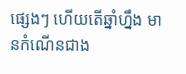ផ្សេងៗ ហើយតើឆ្នាំហ្នឹង មានកំណើនជាង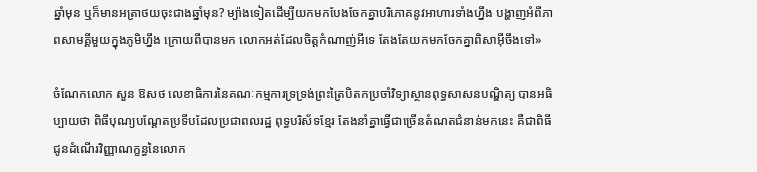ឆ្នាំមុន ឬក៏មានអត្រាថយចុះជាងឆ្នាំមុន? ម្យ៉ាងទៀតដើម្បីយកមកបែងចែកគ្នាបរិភោគនូវអាហារទាំងហ្នឹង បង្ហាញអំពីភាពសាមគ្គីមួយក្នុងភូមិហ្នឹង ក្រោយពីបានមក លោកអត់ដែលចិត្តកំណាញ់អីទេ តែងតែយកមកចែកគ្នាពិសាអ៊ីចឹងទៅ»

ចំណែកលោក សួន ឱសថ លេខាធិការនៃគណៈកម្មការទ្រទ្រង់ព្រះត្រៃបិតកប្រចាំវិទ្យាស្ថានពុទ្ធសាសនបណ្ឌិត្យ បានអធិប្បាយថា ពិធីបុណ្យបណ្តែតប្រទីបដែលប្រជាពលរដ្ឋ ពុទ្ធបរិស័ទខ្មែរ តែងនាំគ្នាធ្វើជាច្រើនតំណតជំនាន់មកនេះ គឺជាពិធីជូនដំណើរវិញ្ញាណក្ខន្ធនៃលោក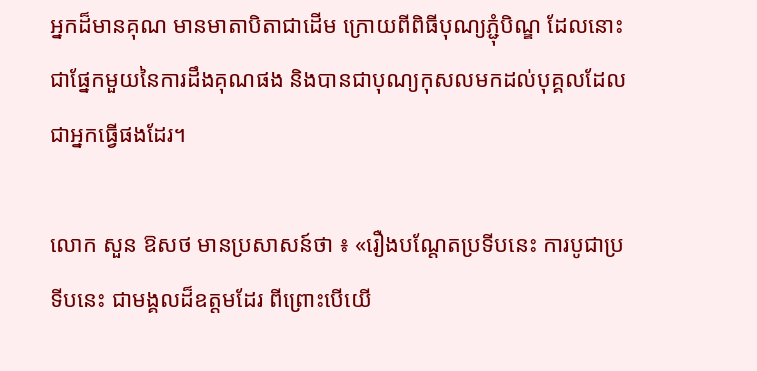អ្នកដ៏មានគុណ មានមាតាបិតាជាដើម ក្រោយពីពិធីបុណ្យភ្ជុំបិណ្ឌ ដែលនោះជាផ្នែកមួយនៃការដឹងគុណផង និងបានជាបុណ្យកុសលមកដល់បុគ្គលដែលជាអ្នកធ្វើផងដែរ។

លោក សួន ឱសថ មានប្រសាសន៍ថា ៖ «រឿងបណ្ដែតប្រទីបនេះ ការបូជាប្រទីបនេះ ជាមង្គលដ៏ឧត្ដមដែរ ពីព្រោះបើយើ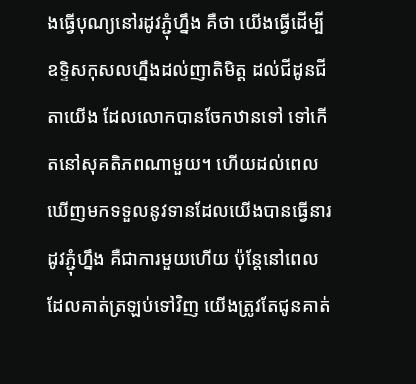ងធ្វើបុណ្យនៅរដូវភ្ជុំហ្នឹង គឺថា យើងធ្វើដើម្បីឧទ្ទិសកុសលហ្នឹងដល់ញាតិមិត្ត ដល់ជីដូនជីតាយើង ដែលលោកបានចែកឋានទៅ ទៅកើតនៅសុគតិភពណាមួយ។ ហើយដល់ពេលឃើញមកទទួលនូវទានដែលយើងបានធ្វើនារដូវភ្ជុំហ្នឹង គឺជាការមួយហើយ ប៉ុន្តែនៅពេលដែលគាត់ត្រឡប់ទៅវិញ យើងត្រូវតែជូនគាត់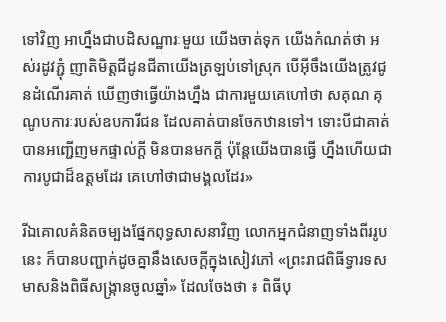ទៅវិញ អាហ្នឹងជាបដិសណ្ឋារៈមួយ យើងចាត់ទុក យើងកំណត់ថា អស់រដូវភ្ជុំ ញាតិមិត្តជីដូនជីតាយើងត្រឡប់ទៅស្រុក បើអ៊ីចឹងយើងត្រូវជូនដំណើរគាត់ ឃើញថាធ្វើយ៉ាងហ្នឹង ជាការមួយគេហៅថា សគុណ គុណូបការៈរបស់ឧបការីជន ដែលគាត់បានចែកឋានទៅ។ ទោះបីជាគាត់បានអញ្ជើញមកផ្ទាល់ក្ដី មិនបានមកក្ដី ប៉ុន្តែយើងបានធ្វើ ហ្នឹងហើយជាការបូជាដ៏ឧត្ដមដែរ គេហៅថាជាមង្គលដែរ»

រីឯគោលគំនិតចម្បងផ្នែកពុទ្ធសាសនាវិញ លោកអ្នកជំនាញទាំងពីររូបនេះ ក៏បានបញ្ជាក់ដូចគ្នានឹងសេចក្តីក្នុងសៀវភៅ «ព្រះរាជពិធីទ្វារទសមាសនិងពិធីសង្ក្រានចូលឆ្នាំ» ដែលចែងថា ៖ ពិធីបុ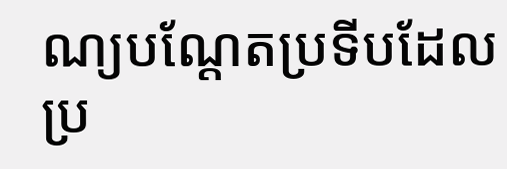ណ្យបណ្តែតប្រទីបដែលប្រ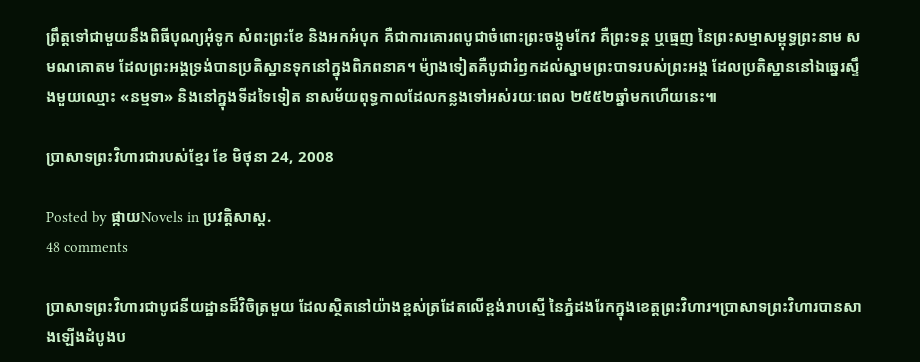ព្រឹត្តទៅជាមួយនឹងពិធីបុណ្យអុំទូក សំពះព្រះខែ និងអកអំបុក គឺជាការគោរពបូជាចំពោះព្រះចង្កូមកែវ គឺព្រះទន្ត ឬធ្មេញ នៃព្រះសម្មាសម្ពុទ្ធព្រះនាម សមណគោតម ដែលព្រះអង្គទ្រង់បានប្រតិស្ឋានទុកនៅក្នុងពិភពនាគ។ ម៉្យាងទៀតគឺបូជារំឭកដល់ស្នាមព្រះបាទរបស់ព្រះអង្គ ដែលប្រតិស្ឋាននៅឯឆ្នេរស្ទឹងមួយឈ្មោះ «នម្មទា» និងនៅក្នុងទីដទៃទៀត នាសម័យពុទ្ធកាលដែលកន្លងទៅអស់រយៈពេល ២៥៥២ឆ្នាំមកហើយនេះ៕

ប្រាសាទព្រះវិហារជារបស់ខ្មែរ ខែ មិថុនា 24, 2008

Posted by ផ្កាយNovels in ប្រវត្តិសាស្ត.
48 comments

ប្រាសាទព្រះវិហារជាបូជនីយដ្ឋានដ៏វិចិត្រមួយ ដែលស្ថិតនៅយ៉ាងខ្ពស់ត្រដែតលើខ្ពង់រាបស្មើ នៃភ្នំដងរែកក្នុងខេត្តព្រះវិហារ។ប្រាសាទព្រះវិហារបានសាងឡើងដំបូងប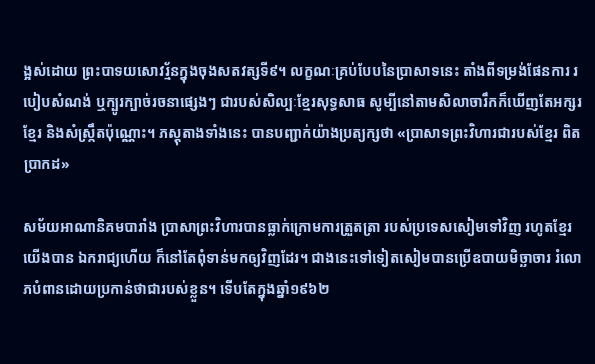ង្អស់ដោយ ព្រះបាទយសោវរ្ម័នក្នុងចុងសតវត្សទី៩។ លក្ខណៈគ្រប់បែបនៃប្រាសាទនេះ តាំងពីទម្រង់ផែនការ របៀបសំណង់ ឬក្បូរក្បាច់រចនាផ្សេងៗ ជារបស់សិល្បៈខ្មែរសុទ្ធសាធ សូម្បីនៅតាមសិលាចារឹកក៏ឃើញតែអក្សរខ្មែរ និងសំស្ក្រឹតប៉ុណ្ណោះ។ ភស្តុតាងទាំងនេះ បានបញ្ជាក់យ៉ាងប្រត្យក្សថា «ប្រាសាទព្រះវិហារជារបស់ខ្មែរ ពិតប្រាកដ»

សម័យអាណានិគមបារាំង ប្រាសាព្រះវិហារបានធ្លាក់ក្រោមការត្រួតត្រា របស់ប្រទេសសៀមទៅវិញ រហូតខ្មែរយើងបាន ឯករាជ្យហើយ ក៏នៅតែពុំទាន់មកឲ្យវិញដែរ។ ជាងនេះទៅទៀតសៀមបានប្រើឧបាយមិច្ឆាចារ រំលោភបំពានដោយប្រកាន់ថាជារបស់ខ្លួន។ ទើបតែក្នុងឆ្នាំ១៩៦២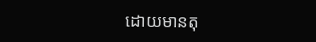ដោយមានតុ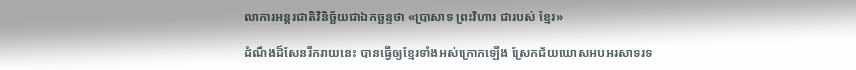លាការអន្តរជាតិវិនិច្ឆ័យជាឯកច្ឆន្ទថា «ប្រាសាទ ព្រះវិហារ ជារបស់ ខ្មែរ»

ដំណឹងដ៏សែនរីករាយនេះ បានធ្វើឲ្យខ្មែរទាំងអស់ក្រោកឡើង ស្រែកជ័យឃោសអបអរសាទរទ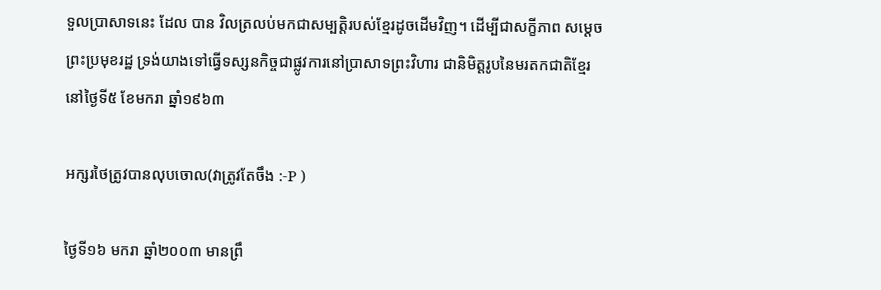ទួលប្រាសាទនេះ ដែល បាន វិលត្រលប់មកជាសម្បត្តិរបស់ខ្មែរដូចដើមវិញ។ ដើម្បីជាសក្ខីភាព សម្តេចព្រះប្រមុខរដ្ឋ ទ្រង់យាងទៅធ្វើទស្សនកិច្ចជាផ្លូវការនៅប្រាសាទព្រះវិហារ ជានិមិត្តរូបនៃមរតកជាតិខ្មែរ នៅថ្ងៃទី៥ ខែមករា ឆ្នាំ១៩៦៣

អក្សរថៃត្រូវបានលុបចោល(វាត្រូវតែចឹង :-P )

ថ្ងៃទី១៦ មករា ឆ្នាំ២០០៣ មានព្រឹ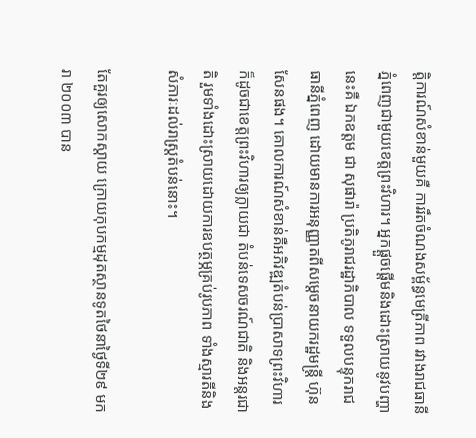ត្តិការណ៍សំខាន់មួយគឺ ការរឹតចំណងសម្ព័ន្ធមេត្រីភាព រវាងរាជធានីភ្នំពេញជាមួយខេត្តព្រះវិហារ។ អ្នកផ្តួចផ្តើមនិងដោះស្រាយនូវបញ្ហានេះគឺ ឯកឧត្តម ជា សុផារ៉ា ប្រតិភូរាជរដ្ឋាភិបាល ទទួលបន្ទុករាជធានីភ្នំពេញ ដោយមានការអនុញ្ញាតពីសម្តេចនាយករដ្ឋមន្ត្រី ហ៊ុន សែនផង។ គោលការណ៍សំខាន់គឺអភិវឌ្ឍតំបន់ប្រាសាទព្រះវិហារ ក៏ដូចជាខេត្តព្រះវិហារឲ្យក្លាយជា តំបន់ទេសចរណ៍ជាតិ និងអន្តរជាតិ រួមទាំងដោះស្រាយដោយការឧបត្ថម្ភគ្រប់រូបភាព ទាំងស្មារតីនិងសំភារៈដល់រាស្ត្រតំបន់នោះ។

តែគួរឲ្យសោកស្តាយ ក្រោយកុបកម្មដុតស្ថានទូតថៃនាថ្ងៃទី២៩ មករា ២០០៣ បាន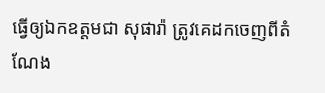ធ្វើឲ្យឯកឧត្តមជា សុផារ៉ា ត្រូវគេដកចេញពីតំណែង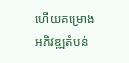ហើយគម្រោងអភិវឌ្ឍតំបន់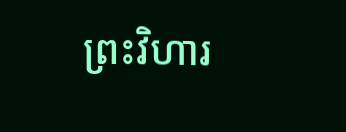ព្រះវិហារ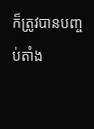ក៏ត្រូវបានបញ្ចប់តាំង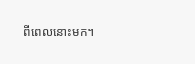ពីពេលនោះមក។